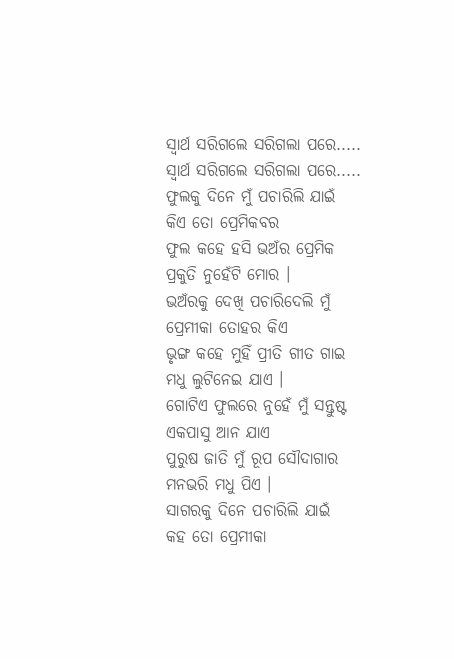ସ୍ୱାର୍ଥ ସରିଗଲେ ସରିଗଲା ପରେ.....
ସ୍ୱାର୍ଥ ସରିଗଲେ ସରିଗଲା ପରେ.....
ଫୁଲକୁ ଦିନେ ମୁଁ ପଚାରିଲି ଯାଇଁ
କିଏ ତୋ ପ୍ରେମିକବର
ଫୁଲ କହେ ହସି ଭଅଁର ପ୍ରେମିକ
ପ୍ରକୁତି ନୁହେଁଟି ମୋର ।
ଭଅଁରକୁ ଦେଖି ପଚାରିଦେଲି ମୁଁ
ପ୍ରେମୀକା ତୋହର କିଏ
ଭୃଙ୍ଗ କହେ ମୁହିଁ ପ୍ରୀତି ଗୀତ ଗାଇ
ମଧୁ ଲୁଟିନେଇ ଯାଏ ।
ଗୋଟିଏ ଫୁଲରେ ନୁହେଁ ମୁଁ ସନ୍ତୁଷ୍ଟ
ଏକପାସୁ ଆନ ଯାଏ
ପୁରୁଷ ଜାତି ମୁଁ ରୂପ ସୌଦାଗାର
ମନଭରି ମଧୁ ପିଏ ।
ସାଗରକୁ ଦିନେ ପଚାରିଲି ଯାଇଁ
କହ ତୋ ପ୍ରେମୀକା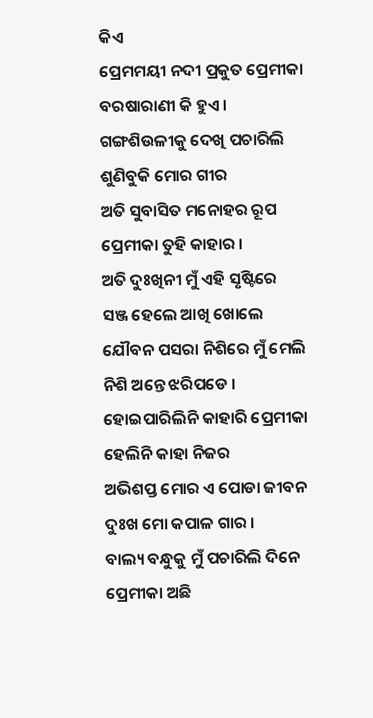କିଏ
ପ୍ରେମମୟୀ ନଦୀ ପ୍ରକୁତ ପ୍ରେମୀକା
ବରଷାରାଣୀ କି ହୁଏ ।
ଗଙ୍ଗଶିଉଳୀକୁ ଦେଖି ପଚାରିଲି
ଶୁଣିବୁକି ମୋର ଗୀର
ଅତି ସୁବାସିତ ମନୋହର ରୂପ
ପ୍ରେମୀକା ତୁହି କାହାର ।
ଅତି ଦୁଃଖିନୀ ମୁଁ ଏହି ସୃଷ୍ଟିରେ
ସଞ୍ଜ ହେଲେ ଆଖି ଖୋଲେ
ଯୌବନ ପସରା ନିଶିରେ ମୁଁ ମେଲି
ନିଶି ଅନ୍ତେ ଝରିପଡେ ।
ହୋଇପାରିଲିନି କାହାରି ପ୍ରେମୀକା
ହେଲିନି କାହା ନିଜର
ଅଭିଶପ୍ତ ମୋର ଏ ପୋଡା ଜୀବନ
ଦୁଃଖ ମୋ କପାଳ ଗାର ।
ବାଲ୍ୟ ବନ୍ଧୁକୁ ମୁଁ ପଚାରିଲି ଦିନେ
ପ୍ରେମୀକା ଅଛି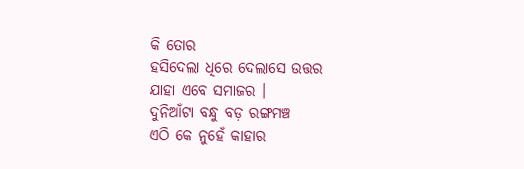କି ତୋର
ହସିଦେଲା ଧିରେ ଦେଲାସେ ଉତ୍ତର
ଯାହା ଏବେ ସମାଜର ।
ଦୁନିଆଁଟା ବନ୍ଧୁ ବଡ଼ ରଙ୍ଗମଞ୍ଚ
ଏଠି କେ ନୁହେଁ କାହାର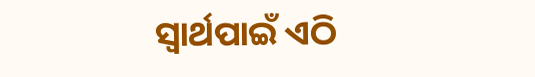ସ୍ୱାର୍ଥପାଇଁ ଏଠି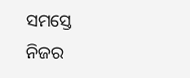ସମସ୍ତେ ନିଜର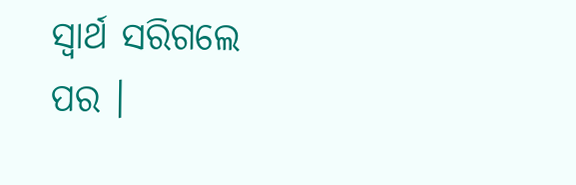ସ୍ୱାର୍ଥ ସରିଗଲେ ପର ।